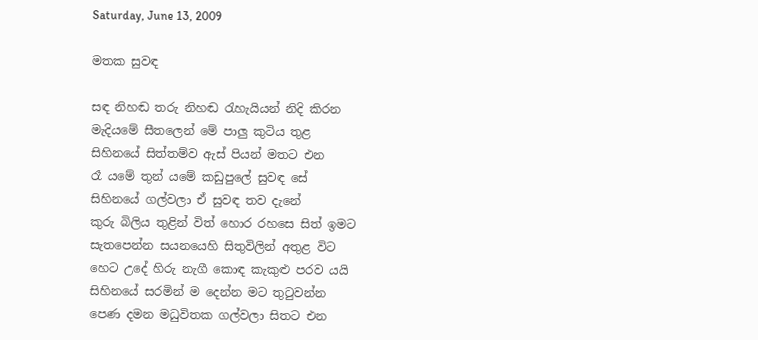Saturday, June 13, 2009

මතක සුවඳ

සඳ නිහඬ තරු නිහඬ රැහැයියන් නිදි කිරන
මැදියමේ සීතලෙන් මේ පාලු කුටිය තුළ
සිහිනයේ සිත්තම්ව ඇස් පියන් මතට එන
රෑ යමේ තුන් යමේ කඩුපුලේ සුවඳ සේ
සිහිනයේ ගල්වලා ඒ සුවඳ තව දැනේ
කුරු බිලිය තුළින් විත් හොර රහසෙ සිත් ඉමට
සැතපෙන්න සයනයෙහි සිතුවිලින් අතුළ විට
හෙට උදේ හිරු නැගී කොඳ කැකුළු පරව යයි
සිහිනයේ සරමින් ම දෙන්න මට තුටුවන්න
පෙණ දමන මධුවිතක ගල්වලා සිතට එන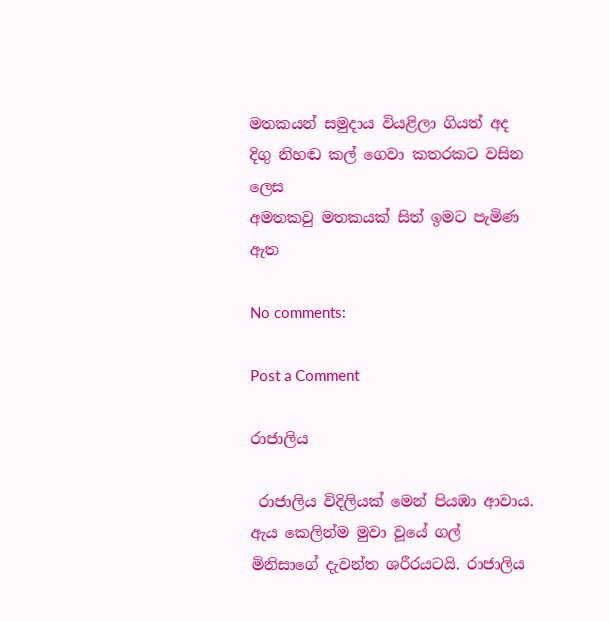මතකයන් සමුදාය වියළිලා ගියත් අද
දිගු නිහඬ කල් ගෙවා කතරකට වසින ලෙස
අමතකවු මතකයක් සිත් ඉමට පැමිණ ඇත

No comments:

Post a Comment

රාජාලිය

 රාජාලිය විදිලියක් මෙන් පියඹා ආවාය. ඇය කෙලින්ම මුවා වූයේ ගල් මිනිසාගේ දැවන්ත ශරීරයටයි. රාජාලිය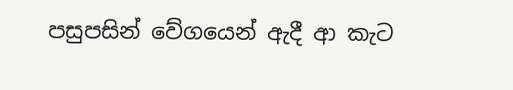පසුපසින් වේගයෙන් ඇදී ආ කැට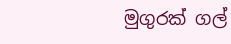මුගුරක් ගල්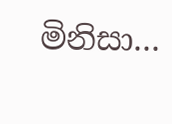මිනිසා...